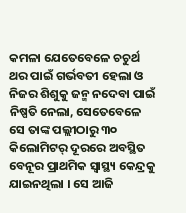କମଳା ଯେତେବେଳେ ଚଚୁର୍ଥ ଥର ପାଇଁ ଗର୍ଭବତୀ ହେଲା ଓ ନିଜର ଶିଶୁକୁ ଜନ୍ମ ନଦେବା ପାଇଁ ନିଷ୍ପତି ନେଲା, ସେତେବେଳେ ସେ ତାଙ୍କ ପଲ୍ଲୀଠାରୁ ୩୦ କିଲୋମିଟର୍ ଦୂରରେ ଅବସ୍ଥିତ ବେନୂର ପ୍ରାଥମିକ ସ୍ୱାସ୍ଥ୍ୟ କେନ୍ଦ୍ରକୁ ଯାଇନଥିଲା । ସେ ଆଜି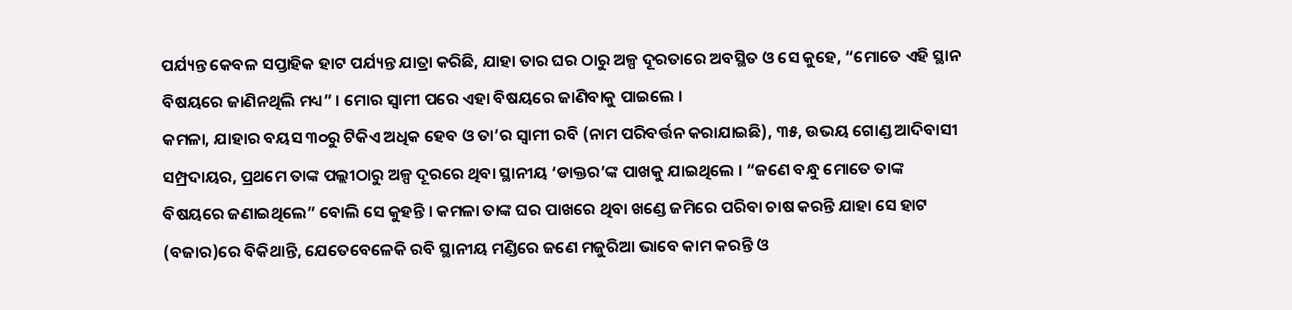ପର୍ଯ୍ୟନ୍ତ କେବଳ ସପ୍ତାହିକ ହାଟ ପର୍ଯ୍ୟନ୍ତ ଯାତ୍ରା କରିଛି, ଯାହା ତାର ଘର ଠାରୁ ଅଳ୍ପ ଦୂରତାରେ ଅବସ୍ଥିତ ଓ ସେ କୁହେ, “ମୋତେ ଏହି ସ୍ଥାନ ବିଷୟରେ ଜାଣିନଥିଲି ମଧ୍ୟ” । ମୋର ସ୍ୱାମୀ ପରେ ଏହା ବିଷୟରେ ଜାଣିବାକୁ ପାଇଲେ ।
କମଳା, ଯାହାର ବୟସ ୩୦ରୁ ଟିକିଏ ଅଧିକ ହେବ ଓ ତା’ର ସ୍ୱାମୀ ରବି (ନାମ ପରିବର୍ତ୍ତନ କରାଯାଇଛି), ୩୫, ଉଭୟ ଗୋଣ୍ଡ ଆଦିବାସୀ ସମ୍ପ୍ରଦାୟର, ପ୍ରଥମେ ତାଙ୍କ ପଲ୍ଲୀଠାରୁ ଅଳ୍ପ ଦୂରରେ ଥିବା ସ୍ଥାନୀୟ ‘ଡାକ୍ତର’ଙ୍କ ପାଖକୁ ଯାଇଥିଲେ । “ଜଣେ ବନ୍ଧୁ ମୋତେ ତାଙ୍କ ବିଷୟରେ ଜଣାଇଥିଲେ” ବୋଲି ସେ କୁହନ୍ତି । କମଳା ତାଙ୍କ ଘର ପାଖରେ ଥିବା ଖଣ୍ଡେ ଜମିରେ ପରିବା ଚାଷ କରନ୍ତି ଯାହା ସେ ହାଟ (ବଜାର)ରେ ବିକିଥାନ୍ତି, ଯେତେବେଳେକି ରବି ସ୍ଥାନୀୟ ମଣ୍ଡିରେ ଜଣେ ମଜୁରିଆ ଭାବେ କାମ କରନ୍ତି ଓ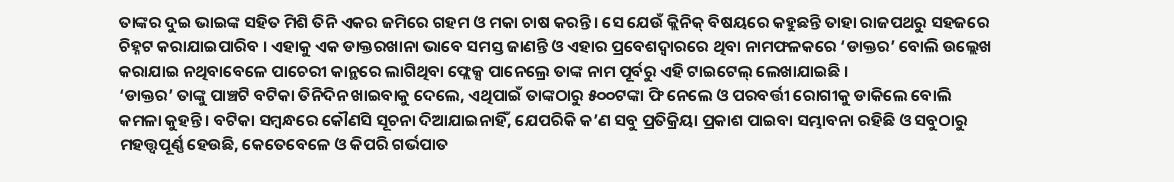ତାଙ୍କର ଦୁଇ ଭାଇଙ୍କ ସହିତ ମିଶି ତିନି ଏକର ଜମିରେ ଗହମ ଓ ମକା ଚାଷ କରନ୍ତି। ସେ ଯେଉଁ କ୍ଲିନିକ୍ ବିଷୟରେ କହୁଛନ୍ତି ତାହା ରାଜପଥରୁ ସହଜରେ ଚିହ୍ନଟ କରାଯାଇପାରିବ । ଏହାକୁ ଏକ ଡାକ୍ତରଖାନା ଭାବେ ସମସ୍ତ ଜାଣନ୍ତି ଓ ଏହାର ପ୍ରବେଶଦ୍ୱାରରେ ଥିବା ନାମଫଳକରେ ‘ଡାକ୍ତର’ ବୋଲି ଉଲ୍ଲେଖ କରାଯାଇ ନଥିବାବେଳେ ପାଚେରୀ କାନ୍ଥରେ ଲାଗିଥିବା ଫ୍ଲେକ୍ସ ପାନେଲ୍ରେ ତାଙ୍କ ନାମ ପୂର୍ବରୁ ଏହି ଟାଇଟେଲ୍ ଲେଖାଯାଇଛି ।
‘ଡାକ୍ତର’ ତାଙ୍କୁ ପାଞ୍ଚଟି ବଟିକା ତିନିଦିନ ଖାଇବାକୁ ଦେଲେ, ଏଥିପାଇଁ ତାଙ୍କଠାରୁ ୫୦୦ଟଙ୍କା ଫି ନେଲେ ଓ ପରବର୍ତ୍ତୀ ରୋଗୀକୁ ଡାକିଲେ ବୋଲି କମଳା କୁହନ୍ତି । ବଟିକା ସମ୍ବନ୍ଧରେ କୌଣସି ସୂଚନା ଦିଆଯାଇନାହିଁ, ଯେପରିକି କ’ଣ ସବୁ ପ୍ରତିକ୍ରିୟା ପ୍ରକାଶ ପାଇବା ସମ୍ଭାବନା ରହିଛି ଓ ସବୁଠାରୁ ମହତ୍ତ୍ୱପୂର୍ଣ୍ଣ ହେଉଛି, କେତେବେଳେ ଓ କିପରି ଗର୍ଭପାତ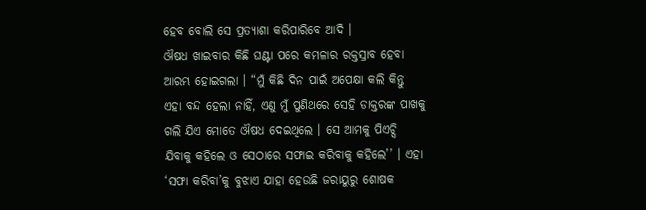ହେବ ବୋଲି ସେ ପ୍ରତ୍ୟାଶା କରିପାରିବେ ଆଦି ।
ଔଷଧ ଖାଇବାର କିଛି ଘଣ୍ଟା ପରେ କମଳାର ରକ୍ତସ୍ରାବ ହେବା ଆରମ୍ଭ ହୋଇଗଲା । “ମୁଁ କିଛି ଦିନ ପାଇଁ ଅପେକ୍ଷା କଲି କିନ୍ତୁ ଏହା ବନ୍ଦ ହେଲା ନାହିଁ, ଏଣୁ ମୁଁ ପୁଣିଥରେ ସେହି ଡାକ୍ତରଙ୍କ ପାଖକୁ ଗଲି ଯିଏ ମୋତେ ଔଷଧ ଦେଇଥିଲେ । ସେ ଆମକୁ ପିଏଚ୍ସି ଯିବାକୁ କହିଲେ ଓ ସେଠାରେ ସଫାଇ କରିବାକୁ କହିଲେ’’ । ଏହା ‘ସଫା କରିବା’କୁ ବୁଝାଏ ଯାହା ହେଉଛି ଜରାୟୁରୁ ଶୋଷକ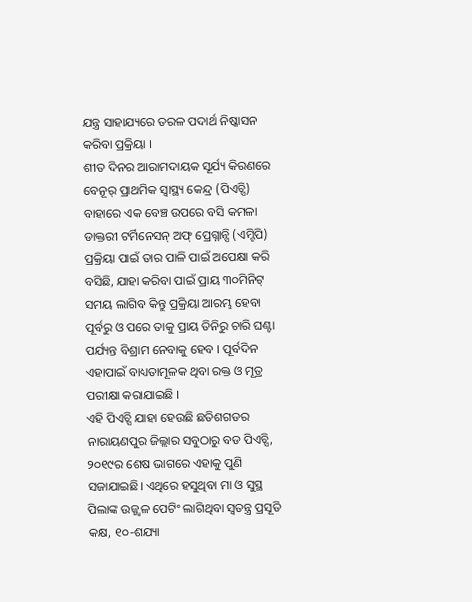ଯନ୍ତ୍ର ସାହାଯ୍ୟରେ ତରଳ ପଦାର୍ଥ ନିଷ୍କାସନ କରିବା ପ୍ରକ୍ରିୟା ।
ଶୀତ ଦିନର ଆରାମଦାୟକ ସୂର୍ଯ୍ୟ କିରଣରେ ବେନୂର୍ ପ୍ରାଥମିକ ସ୍ୱାସ୍ଥ୍ୟ କେନ୍ଦ୍ର (ପିଏଚ୍ସି) ବାହାରେ ଏକ ବେଞ୍ଚ ଉପରେ ବସି କମଳା ଡାକ୍ତରୀ ଟର୍ମିନେସନ୍ ଅଫ୍ ପ୍ରେଗ୍ନାନ୍ସି (ଏମ୍ଟିପି) ପ୍ରକ୍ରିୟା ପାଇଁ ତାର ପାଳି ପାଇଁ ଅପେକ୍ଷା କରି ବସିଛି, ଯାହା କରିବା ପାଇଁ ପ୍ରାୟ ୩୦ମିନିଟ୍ ସମୟ ଲାଗିବ କିନ୍ତୁ ପ୍ରକ୍ରିୟା ଆରମ୍ଭ ହେବା ପୂର୍ବରୁ ଓ ପରେ ତାକୁ ପ୍ରାୟ ତିନିରୁ ଚାରି ଘଣ୍ଟା ପର୍ଯ୍ୟନ୍ତ ବିଶ୍ରାମ ନେବାକୁ ହେବ । ପୂର୍ବଦିନ ଏହାପାଇଁ ବାଧ୍ୟତାମୂଳକ ଥିବା ରକ୍ତ ଓ ମୂତ୍ର ପରୀକ୍ଷା କରାଯାଇଛି ।
ଏହି ପିଏଚ୍ସି ଯାହା ହେଉଛି ଛତିଶଗଡର ନାରାୟଣପୁର ଜିଲ୍ଲାର ସବୁଠାରୁ ବଡ ପିଏଚ୍ସି, ୨୦୧୯ର ଶେଷ ଭାଗରେ ଏହାକୁ ପୁଣି ସଜାଯାଇଛି। ଏଥିରେ ହସୁଥିବା ମା ଓ ସୁସ୍ଥ ପିଲାଙ୍କ ଉଜ୍ଜ୍ୱଳ ପେଟିଂ ଲାଗିଥିବା ସ୍ୱତନ୍ତ୍ର ପ୍ରସୂତି କକ୍ଷ, ୧୦-ଶଯ୍ୟା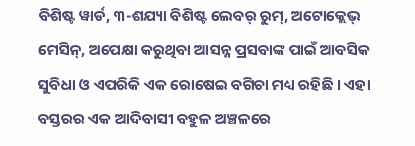ବିଶିଷ୍ଟ ୱାର୍ଡ, ୩-ଶଯ୍ୟା ବିଶିଷ୍ଟ ଲେବର୍ ରୁମ୍, ଅଟୋକ୍ଲେଭ୍ ମେସିନ୍, ଅପେକ୍ଷା କରୁଥିବା ଆସନ୍ନ ପ୍ରସବାଙ୍କ ପାଇଁ ଆବସିକ ସୁବିଧା ଓ ଏପରିକି ଏକ ରୋଷେଇ ବଗିଚା ମଧ୍ୟ ରହିଛି । ଏହା ବସ୍ତରର ଏକ ଆଦିବାସୀ ବହୁଳ ଅଞ୍ଚଳରେ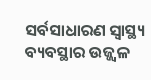ସର୍ବସାଧାରଣ ସ୍ୱାସ୍ଥ୍ୟ ବ୍ୟବସ୍ଥାର ଉଜ୍ଜ୍ୱଳ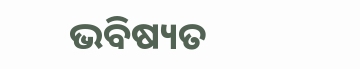ଭବିଷ୍ୟତ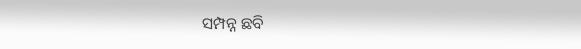ସମ୍ପନ୍ନ ଛବି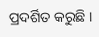ପ୍ରଦର୍ଶିତ କରୁଛି ।